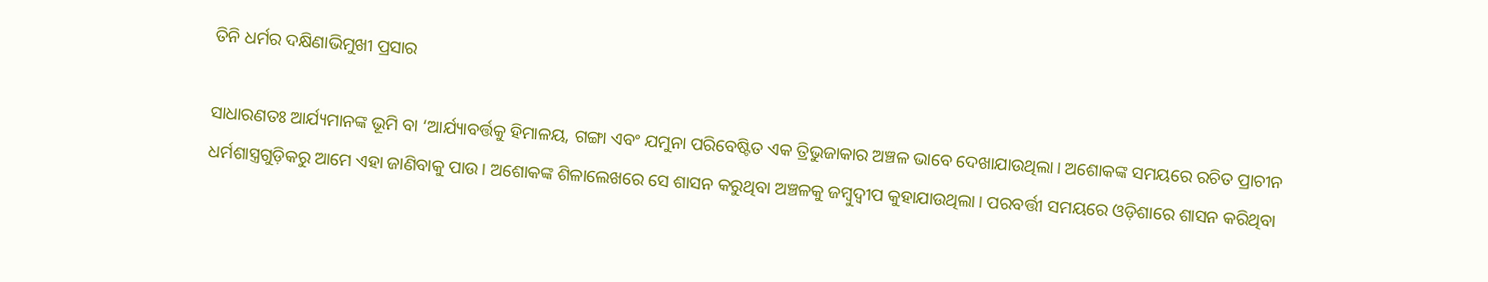ତିନି ଧର୍ମର ଦକ୍ଷିଣାଭିମୁଖୀ ପ୍ରସାର

ସାଧାରଣତଃ ଆର୍ଯ୍ୟମାନଙ୍କ ଭୂମି ବା ‘ଆର୍ଯ୍ୟାବର୍ତ୍ତକୁ ହିମାଳୟ, ଗଙ୍ଗା ଏବଂ ଯମୁନା ପରିବେଷ୍ଟିତ ଏକ ତ୍ରିଭୁଜାକାର ଅଞ୍ଚଳ ଭାବେ ଦେଖାଯାଉଥିଲା। ଅଶୋକଙ୍କ ସମୟରେ ରଚିତ ପ୍ରାଚୀନ ଧର୍ମଶାସ୍ତ୍ରଗୁଡ଼ିକରୁ ଆମେ ଏହା ଜାଣିବାକୁ ପାଉ। ଅଶୋକଙ୍କ ଶିଳାଲେଖରେ ସେ ଶାସନ କରୁଥିବା ଅଞ୍ଚଳକୁ ଜମ୍ବୁଦ୍ୱୀପ କୁହାଯାଉଥିଲା। ପରବର୍ତ୍ତୀ ସମୟରେ ଓଡ଼ିଶାରେ ଶାସନ କରିଥିବା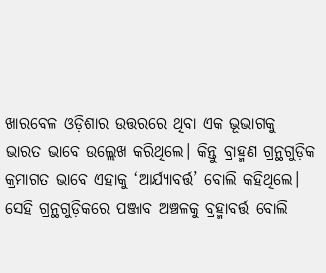ଖାରବେଳ ଓଡ଼ିଶାର ଉତ୍ତରରେ ଥିବା ଏକ ଭୂଭାଗକୁ ଭାରତ ଭାବେ ଉଲ୍ଲେଖ କରିଥିଲେ। କିନ୍ତୁ ବ୍ରାହ୍ମଣ ଗ୍ରନ୍ଥଗୁଡ଼ିକ କ୍ରମାଗତ ଭାବେ ଏହାକୁ ‘ଆର୍ଯ୍ୟାବର୍ତ୍ତ’ ବୋଲି କହିଥିଲେ। ସେହି ଗ୍ରନ୍ଥଗୁଡ଼ିକରେ ପଞ୍ଜାବ ଅଞ୍ଚଳକୁ ବ୍ରହ୍ମାବର୍ତ୍ତ ବୋଲି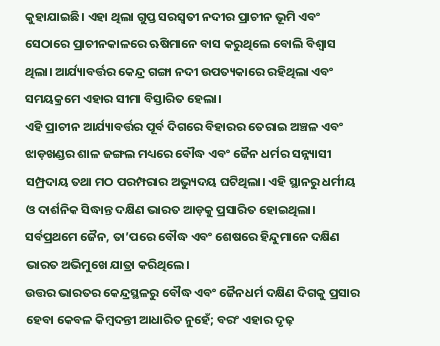କୁହାଯାଇଛି। ଏହା ଥିଲା ଗୁପ୍ତ ସରସ୍ବତୀ ନଦୀର ପ୍ରାଚୀନ ଭୂମି ଏବଂ ସେଠାରେ ପ୍ରାଚୀନକାଳରେ ଋଷିମାନେ ବାସ କରୁଥିଲେ ବୋଲି ବିଶ୍ୱାସ ଥିଲା। ଆର୍ଯ୍ୟାବର୍ତ୍ତର କେନ୍ଦ୍ର ଗଙ୍ଗା ନଦୀ ଉପତ୍ୟକାରେ ରହିଥିଲା ଏବଂ ସମୟକ୍ରମେ ଏହାର ସୀମା ବିସ୍ତାରିତ ହେଲା।
ଏହି ପ୍ରାଚୀନ ଆର୍ଯ୍ୟାବର୍ତ୍ତର ପୂର୍ବ ଦିଗରେ ବିହାରର ତେରାଇ ଅଞ୍ଚଳ ଏବଂ ଝାଡ଼ଖଣ୍ଡର ଶାଳ ଜଙ୍ଗଲ ମଧ୍ୟରେ ବୌଦ୍ଧ ଏବଂ ଜୈନ ଧର୍ମର ସନ୍ନ୍ୟାସୀ ସମ୍ପ୍ରଦାୟ ତଥା ମଠ ପରମ୍ପରାର ଅଭ୍ୟୁଦୟ ଘଟିଥିଲା। ଏହି ସ୍ଥାନରୁ ଧର୍ମୀୟ ଓ ଦାର୍ଶନିକ ସିଦ୍ଧାନ୍ତ ଦକ୍ଷିଣ ଭାରତ ଆଡ଼କୁ ପ୍ରସାରିତ ହୋଇଥିଲା। ସର୍ବପ୍ରଥମେ ଜୈନ, ତା’ପରେ ବୌଦ୍ଧ ଏବଂ ଶେଷରେ ହିନ୍ଦୁମାନେ ଦକ୍ଷିଣ ଭାରତ ଅଭିମୁଖେ ଯାତ୍ରା କରିଥିଲେ।
ଉତ୍ତର ଭାରତର କେନ୍ଦ୍ରସ୍ଥଳରୁ ବୌଦ୍ଧ ଏବଂ ଜୈନଧର୍ମ ଦକ୍ଷିଣ ଦିଗକୁ ପ୍ରସାର ହେବା କେବଳ କିମ୍ବଦନ୍ତୀ ଆଧାରିତ ନୁହେଁ; ବରଂ ଏହାର ଦୃଢ଼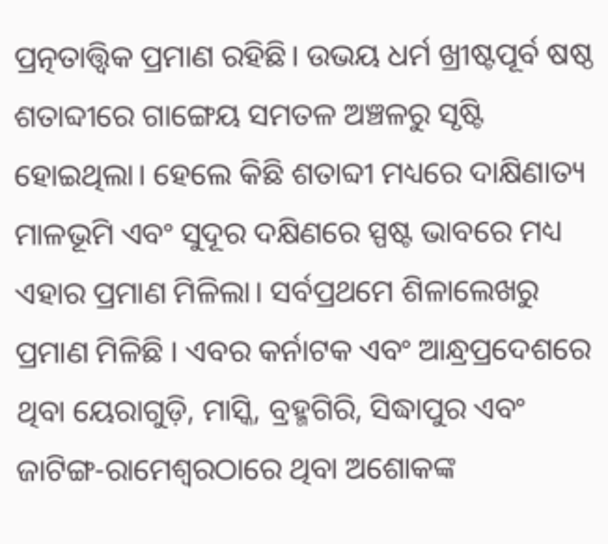ପ୍ରତ୍ନତାତ୍ତ୍ୱିକ ପ୍ରମାଣ ରହିଛି। ଉଭୟ ଧର୍ମ ଖ୍ରୀଷ୍ଟପୂର୍ବ ଷଷ୍ଠ ଶତାବ୍ଦୀରେ ଗାଙ୍ଗେୟ ସମତଳ ଅଞ୍ଚଳରୁ ସୃଷ୍ଟି ହୋଇଥିଲା। ହେଲେ କିଛି ଶତାବ୍ଦୀ ମଧ୍ୟରେ ଦାକ୍ଷିଣାତ୍ୟ ମାଳଭୂମି ଏବଂ ସୁଦୂର ଦକ୍ଷିଣରେ ସ୍ପଷ୍ଟ ଭାବରେ ମଧ୍ୟ ଏହାର ପ୍ରମାଣ ମିଳିଲା। ସର୍ବପ୍ରଥମେ ଶିଳାଲେଖରୁ ପ୍ରମାଣ ମିଳିଛି । ଏବର କର୍ନାଟକ ଏବଂ ଆନ୍ଧ୍ରପ୍ରଦେଶରେ ଥିବା ୟେରାଗୁଡ଼ି, ମାସ୍କି, ବ୍ରହ୍ମଗିରି, ସିଦ୍ଧାପୁର ଏବଂ ଜାଟିଙ୍ଗ-ରାମେଶ୍ୱରଠାରେ ଥିବା ଅଶୋକଙ୍କ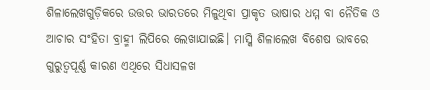ଶିଳାଲେଖଗୁଡ଼ିକରେ ଉତ୍ତର ଭାରତରେ ମିଳୁଥିବା ପ୍ରାକୃତ ଭାଷାର ଧମ୍ମ ବା ନୈତିକ ଓ ଆଚାର ସଂହିତା ବ୍ରାହ୍ମୀ ଲିପିରେ ଲେଖାଯାଇଛି। ମାସ୍କି ଶିଳାଲେଖ ବିଶେଷ ଭାବରେ ଗୁରୁତ୍ୱପୂର୍ଣ୍ଣ କାରଣ ଏଥିରେ ସିଧାସଳଖ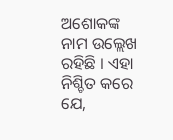ଅଶୋକଙ୍କ ନାମ ଉଲ୍ଲେଖ ରହିଛି । ଏହା ନିଶ୍ଚିତ କରେ ଯେ,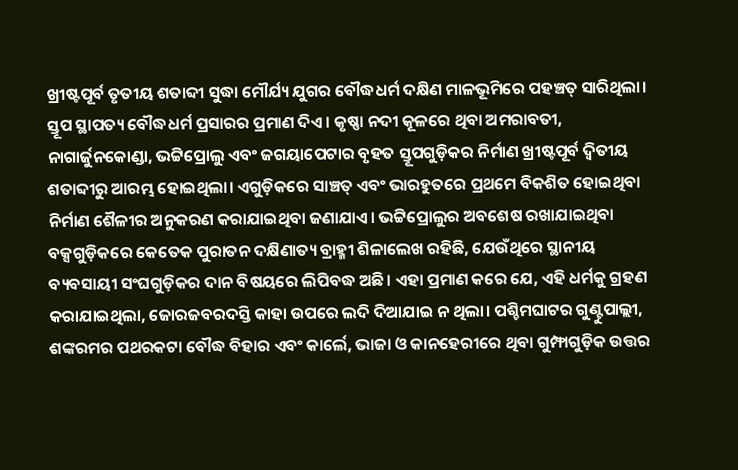ଖ୍ରୀଷ୍ଟପୂର୍ବ ତୃତୀୟ ଶତାବ୍ଦୀ ସୁଦ୍ଧା ମୌର୍ଯ୍ୟ ଯୁଗର ବୌଦ୍ଧଧର୍ମ ଦକ୍ଷିଣ ମାଳଭୂମିରେ ପହଞ୍ଚତ୍ ସାରିଥିଲା।
ସ୍ତୂପ ସ୍ଥାପତ୍ୟ ବୌଦ୍ଧଧର୍ମ ପ୍ରସାରର ପ୍ରମାଣ ଦିଏ। କୃଷ୍ଣା ନଦୀ କୂଳରେ ଥିବା ଅମରାବତୀ, ନାଗାର୍ଜୁନକୋଣ୍ଡା, ଭଟ୍ଟିପ୍ରୋଲୁ ଏବଂ ଜଗୟାପେଟାର ବୃହତ ସ୍ତୂପଗୁଡ଼ିକର ନିର୍ମାଣ ଖ୍ରୀଷ୍ଟପୂର୍ବ ଦ୍ୱିତୀୟ ଶତାବ୍ଦୀରୁ ଆରମ୍ଭ ହୋଇଥିଲା। ଏଗୁଡ଼ିକରେ ସାଞ୍ଚତ୍ ଏବଂ ଭାରହୁତରେ ପ୍ରଥମେ ବିକଶିତ ହୋଇଥିବା ନିର୍ମାଣ ଶୈଳୀର ଅନୁକରଣ କରାଯାଇଥିବା ଜଣାଯାଏ। ଭଟ୍ଟିପ୍ରୋଲୁର ଅବଶେଷ ରଖାଯାଇଥିବା ବକ୍ସଗୁଡ଼ିକରେ କେତେକ ପୁରାତନ ଦକ୍ଷିଣାତ୍ୟ ବ୍ରାହ୍ମୀ ଶିଳାଲେଖ ରହିଛି, ଯେଉଁଥିରେ ସ୍ଥାନୀୟ ବ୍ୟବସାୟୀ ସଂଘଗୁଡ଼ିକର ଦାନ ବିଷୟରେ ଲିପିବଦ୍ଧ ଅଛି। ଏହା ପ୍ରମାଣ କରେ ଯେ, ଏହି ଧର୍ମକୁ ଗ୍ରହଣ କରାଯାଇଥିଲା, ଜୋରଜବରଦସ୍ତି କାହା ଉପରେ ଲଦି ଦିଆଯାଇ ନ ଥିଲା। ପଶ୍ଚିମଘାଟର ଗୁଣ୍ଟୁପାଲ୍ଲୀ, ଶଙ୍କରମର ପଥରକଟା ବୌଦ୍ଧ ବିହାର ଏବଂ କାର୍ଲେ, ଭାଜା ଓ କାନହେରୀରେ ଥିବା ଗୁମ୍ଫାଗୁଡ଼ିକ ଉତ୍ତର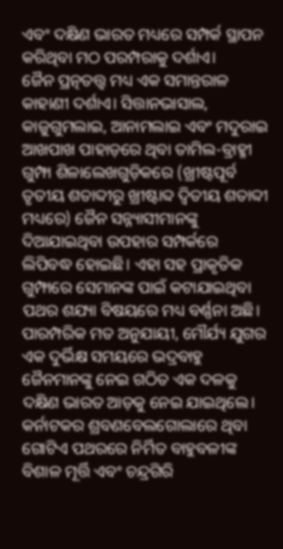ଏବଂ ଦକ୍ଷିଣ ଭାରତ ମଧ୍ୟରେ ସମ୍ପର୍କ ସ୍ଥାପନ କରିଥିବା ମଠ ପରମ୍ପରାକୁ ଦର୍ଶାଏ।
ଜୈନ ପ୍ରତ୍ନତତ୍ତ୍ୱ ମଧ୍ୟ ଏକ ସମାନ୍ତରାଳ କାହାଣୀ ଦର୍ଶାଏ। ସିତ୍ତାନଭାସାଲ, କାଜୁଗୁମଲାଇ, ଆନାମଲାଇ ଏବଂ ମଦୁରାଇ ଆଖପାଖ ପାହାଡ଼ରେ ଥିବା ତାମିଲ-ବ୍ରାହ୍ମୀ ଗୁମ୍ଫା ଶିଳାଲେଖଗୁଡ଼ିକରେ (ଖ୍ରୀଷ୍ଟପୂର୍ବ ତୃତୀୟ ଶତାବ୍ଦୀରୁ ଖ୍ରୀଷ୍ଟାବ୍ଦ ଦ୍ୱିତୀୟ ଶତାବ୍ଦୀ ମଧ୍ୟରେ) ଜୈନ ସନ୍ନ୍ୟାସୀମାନଙ୍କୁ ଦିଆଯାଇଥିବା ଉପହାର ସମ୍ପର୍କରେ ଲିପିବଦ୍ଧ ହୋଇଛି। ଏହା ସହ ପ୍ରାକୃତିକ ଗୁମ୍ଫାରେ ସେମାନଙ୍କ ପାଇଁ କଟାଯାଇଥିବା ପଥର ଶଯ୍ୟା ବିଷୟରେ ମଧ୍ୟ ବର୍ଣ୍ଣନା ଅଛି। ପାରମ୍ପରିକ ମତ ଅନୁଯାୟୀ, ମୌର୍ଯ୍ୟ ଯୁଗର ଏକ ଦୁର୍ଭିକ୍ଷ ସମୟରେ ଭଦ୍ରବାହୁ ଜୈନମାନଙ୍କୁ ନେଇ ଗଠିତ ଏକ ଦଳକୁ ଦକ୍ଷିଣ ଭାରତ ଆଡ଼କୁ ନେଇ ଯାଇଥିଲେ। କର୍ନାଟକର ଶ୍ରବଣବେଲଗୋଲାରେ ଥିବା ଗୋଟିଏ ପଥରରେ ନିର୍ମିତ ବାହୁବଳୀଙ୍କ ବିଶାଳ ମୂର୍ତ୍ତି ଏବଂ ଚନ୍ଦ୍ରଗିରି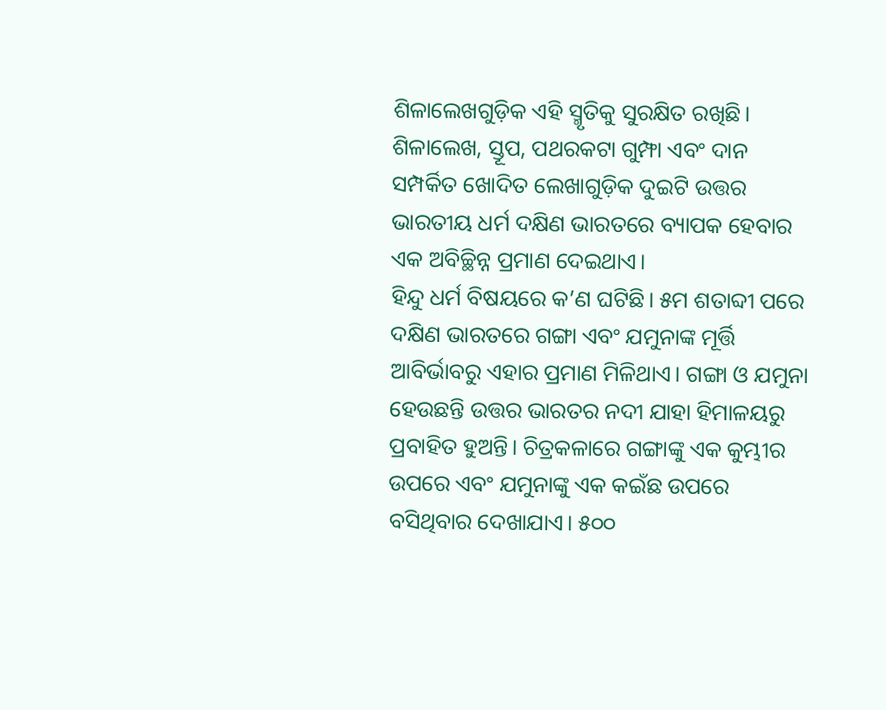ଶିଳାଲେଖଗୁଡ଼ିକ ଏହି ସ୍ମୃତିକୁ ସୁରକ୍ଷିତ ରଖିଛି। ଶିଳାଲେଖ, ସ୍ତୂପ, ପଥରକଟା ଗୁମ୍ଫା ଏବଂ ଦାନ ସମ୍ପର୍କିତ ଖୋଦିତ ଲେଖାଗୁଡ଼ିକ ଦୁଇଟି ଉତ୍ତର ଭାରତୀୟ ଧର୍ମ ଦକ୍ଷିଣ ଭାରତରେ ବ୍ୟାପକ ହେବାର ଏକ ଅବିଚ୍ଛିନ୍ନ ପ୍ରମାଣ ଦେଇଥାଏ।
ହିନ୍ଦୁ ଧର୍ମ ବିଷୟରେ କ’ଣ ଘଟିଛି। ୫ମ ଶତାବ୍ଦୀ ପରେ ଦକ୍ଷିଣ ଭାରତରେ ଗଙ୍ଗା ଏବଂ ଯମୁନାଙ୍କ ମୂର୍ତ୍ତି ଆବିର୍ଭାବରୁ ଏହାର ପ୍ରମାଣ ମିଳିଥାଏ। ଗଙ୍ଗା ଓ ଯମୁନା ହେଉଛନ୍ତି ଉତ୍ତର ଭାରତର ନଦୀ ଯାହା ହିମାଳୟରୁ ପ୍ରବାହିତ ହୁଅନ୍ତି। ଚିତ୍ରକଳାରେ ଗଙ୍ଗାଙ୍କୁ ଏକ କୁମ୍ଭୀର ଉପରେ ଏବଂ ଯମୁନାଙ୍କୁ ଏକ କଇଁଛ ଉପରେ ବସିଥିବାର ଦେଖାଯାଏ। ୫୦୦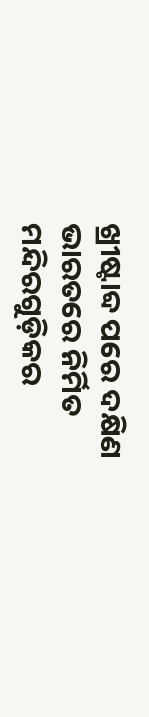ଖ୍ରୀଷ୍ଟାବ୍ଦ ପରେ ଦକ୍ଷିଣ ଭାରତରେ ନିର୍ମିତ ମନ୍ଦିରଗୁଡ଼ିକର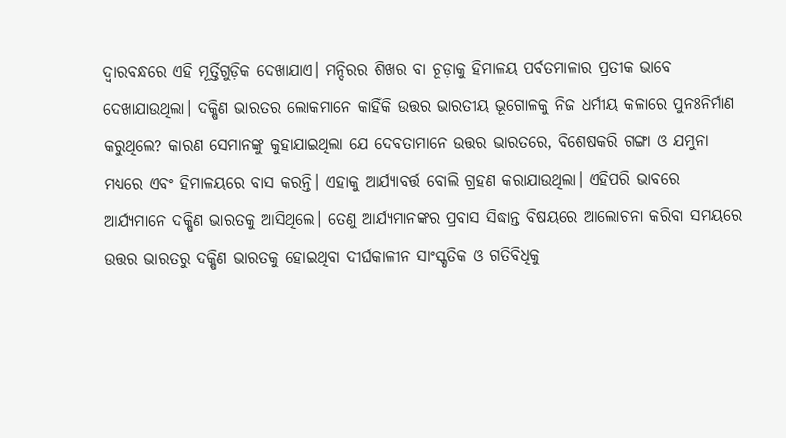ଦ୍ୱାରବନ୍ଧରେ ଏହି ମୂର୍ତ୍ତିଗୁଡ଼ିକ ଦେଖାଯାଏ। ମନ୍ଦିରର ଶିଖର ବା ଚୂଡ଼ାକୁ ହିମାଳୟ ପର୍ବତମାଳାର ପ୍ରତୀକ ଭାବେ ଦେଖାଯାଉଥିଲା। ଦକ୍ଷିଣ ଭାରତର ଲୋକମାନେ କାହିଁକି ଉତ୍ତର ଭାରତୀୟ ଭୂଗୋଳକୁ ନିଜ ଧର୍ମୀୟ କଳାରେ ପୁନଃନିର୍ମାଣ କରୁଥିଲେ? କାରଣ ସେମାନଙ୍କୁ କୁହାଯାଇଥିଲା ଯେ ଦେବତାମାନେ ଉତ୍ତର ଭାରତରେ, ବିଶେଷକରି ଗଙ୍ଗା ଓ ଯମୁନା ମଧ୍ୟରେ ଏବଂ ହିମାଳୟରେ ବାସ କରନ୍ତି। ଏହାକୁ ଆର୍ଯ୍ୟାବର୍ତ୍ତ ବୋଲି ଗ୍ରହଣ କରାଯାଉଥିଲା। ଏହିପରି ଭାବରେ ଆର୍ଯ୍ୟମାନେ ଦକ୍ଷିଣ ଭାରତକୁ ଆସିଥିଲେ। ତେଣୁ ଆର୍ଯ୍ୟମାନଙ୍କର ପ୍ରବାସ ସିଦ୍ଧାନ୍ତ ବିଷୟରେ ଆଲୋଚନା କରିବା ସମୟରେ ଉତ୍ତର ଭାରତରୁ ଦକ୍ଷିଣ ଭାରତକୁ ହୋଇଥିବା ଦୀର୍ଘକାଳୀନ ସାଂସ୍କୃତିକ ଓ ଗତିବିଧିକୁ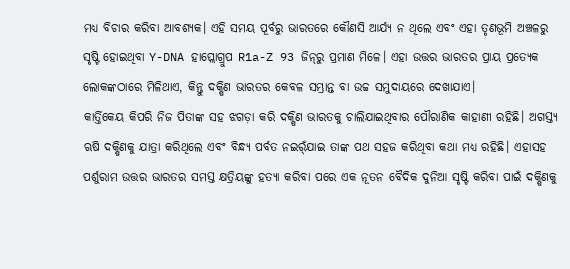ମଧ୍ୟ ବିଚାର କରିବା ଆବଶ୍ୟକ। ଏହି ସମୟ ପୂର୍ବରୁ ଭାରତରେ କୌଣସି ଆର୍ଯ୍ୟ ନ ଥିଲେ ଏବଂ ଏହା ତୃଣଭୂମି ଅଞ୍ଚଳରୁ ସୃଷ୍ଟି ହୋଇଥିବା Y-DNA ହାପ୍ଲୋଗ୍ରୁପ R1a-Z 93 ଜିନ୍‌ରୁ ପ୍ରମାଣ ମିଳେ। ଏହା ଉତ୍ତର ଭାରତର ପ୍ରାୟ ପ୍ରତ୍ୟେକ ଲୋକଙ୍କଠାରେ ମିଳିଥାଏ, କିନ୍ତୁ ଦକ୍ଷିଣ ଭାରତର କେବଳ ସମ୍ଭ୍ରାନ୍ତ ବା ଉଚ୍ଚ ସମୁଦାୟରେ ଦେଖାଯାଏ।
କାର୍ତ୍ତିକେୟ କିପରି ନିଜ ପିତାଙ୍କ ସହ ଝଗଡ଼ା କରି ଦକ୍ଷିଣ ଭାରତକୁ ଚାଲିଯାଇଥିବାର ପୌରାଣିକ କାହାଣୀ ରହିଛି। ଅଗସ୍ତ୍ୟ ଋଷି ଦକ୍ଷିଣକୁ ଯାତ୍ରା କରିଥିଲେ ଏବଂ ବିନ୍ଧ୍ୟ ପର୍ବତ ନଇର୍ଁଯାଇ ତାଙ୍କ ପଥ ସହଜ କରିଥିବା କଥା ମଧ୍ୟ ରହିଛି। ଏହାସହ ପର୍ଶୁରାମ ଉତ୍ତର ଭାରତର ସମସ୍ତ କ୍ଷତ୍ରିୟଙ୍କୁ ହତ୍ୟା କରିବା ପରେ ଏକ ନୂତନ ବୈଦିକ ଦୁନିଆ ସୃଷ୍ଟି କରିବା ପାଇଁ ଦକ୍ଷିଣକୁ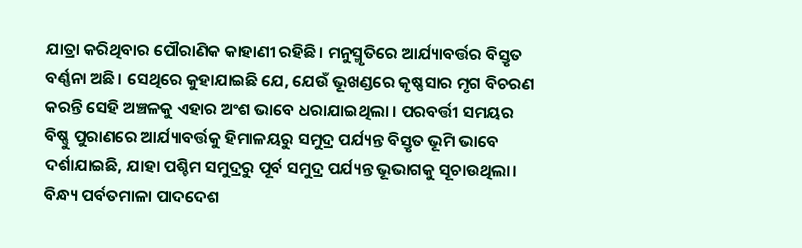ଯାତ୍ରା କରିଥିବାର ପୌରାଣିକ କାହାଣୀ ରହିଛି। ମନୁସ୍ମୃତିରେ ଆର୍ଯ୍ୟାବର୍ତ୍ତର ବିସ୍ତୃତ ବର୍ଣ୍ଣନା ଅଛି। ସେଥିରେ କୁହାଯାଇଛି ଯେ, ଯେଉଁ ଭୂଖଣ୍ଡରେ କୃଷ୍ଣସାର ମୃଗ ବିଚରଣ କରନ୍ତି ସେହି ଅଞ୍ଚଳକୁ ଏହାର ଅଂଶ ଭାବେ ଧରାଯାଇଥିଲା । ପରବର୍ତ୍ତୀ ସମୟର ବିଷ୍ଣୁ ପୁରାଣରେ ଆର୍ଯ୍ୟାବର୍ତ୍ତକୁ ହିମାଳୟରୁ ସମୁଦ୍ର ପର୍ଯ୍ୟନ୍ତ ବିସ୍ତୃତ ଭୂମି ଭାବେ ଦର୍ଶାଯାଇଛି, ଯାହା ପଶ୍ଚିମ ସମୁଦ୍ରରୁ ପୂର୍ବ ସମୁଦ୍ର ପର୍ଯ୍ୟନ୍ତ ଭୂଭାଗକୁ ସୂଚାଉଥିଲା।
ବିନ୍ଧ୍ୟ ପର୍ବତମାଳା ପାଦଦେଶ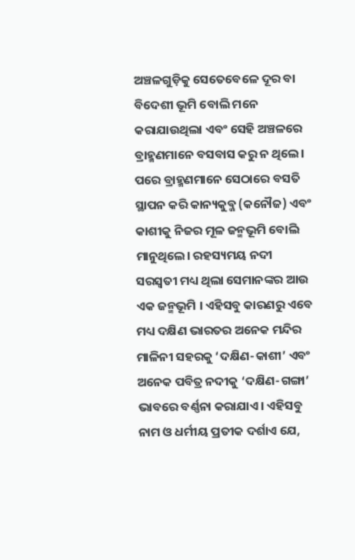ଅଞ୍ଚଳଗୁଡ଼ିକୁ ସେତେବେଳେ ଦୂର ବା ବିଦେଶୀ ଭୂମି ବୋଲି ମନେ କରାଯାଉଥିଲା ଏବଂ ସେହି ଅଞ୍ଚଳରେ ବ୍ରାହ୍ମଣମାନେ ବସବାସ କରୁ ନ ଥିଲେ। ପରେ ବ୍ରାହ୍ମଣମାନେ ସେଠାରେ ବସତି ସ୍ଥାପନ କରି କାନ୍ୟକୁବ୍ଜ (କନୌଜ) ଏବଂ କାଶୀକୁ ନିଜର ମୂଳ ଜନ୍ମଭୂମି ବୋଲି ମାନୁଥିଲେ। ରହସ୍ୟମୟ ନଦୀ ସରସ୍ବତୀ ମଧ୍ୟ ଥିଲା ସେମାନଙ୍କର ଆଉ ଏକ ଜନ୍ମଭୂମି । ଏହିସବୁ କାରଣରୁ ଏବେ ମଧ୍ୟ ଦକ୍ଷିଣ ଭାରତର ଅନେକ ମନ୍ଦିର ମାଳିନୀ ସହରକୁ ‘ଦକ୍ଷିଣ-କାଶୀ’ ଏବଂ ଅନେକ ପବିତ୍ର ନଦୀକୁ ‘ଦକ୍ଷିଣ-ଗଙ୍ଗା’ ଭାବରେ ବର୍ଣ୍ଣନା କରାଯାଏ। ଏହିସବୁ ନାମ ଓ ଧର୍ମୀୟ ପ୍ରତୀକ ଦର୍ଶାଏ ଯେ,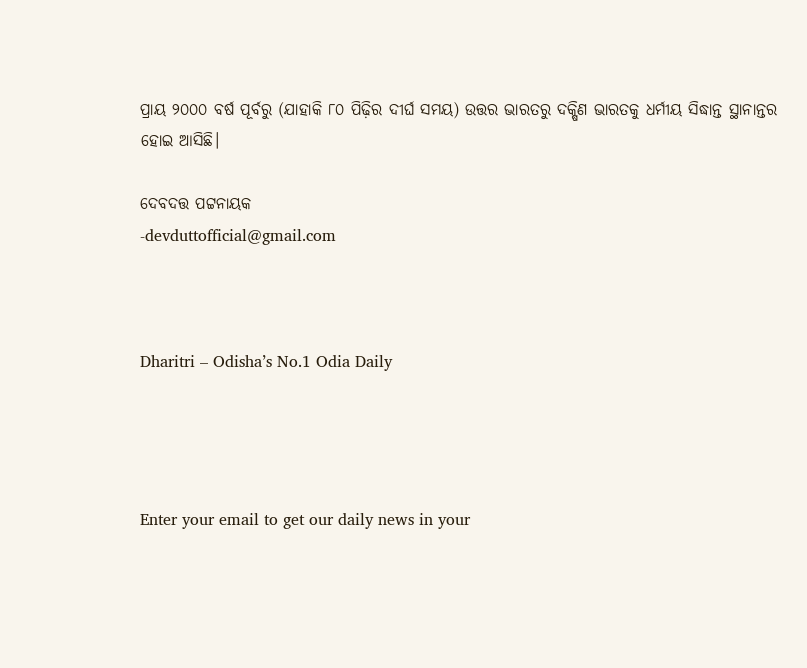ପ୍ରାୟ ୨୦୦୦ ବର୍ଷ ପୂର୍ବରୁ (ଯାହାକି ୮୦ ପିଢ଼ିର ଦୀର୍ଘ ସମୟ) ଉତ୍ତର ଭାରତରୁ ଦକ୍ଷିଣ ଭାରତକୁ ଧର୍ମୀୟ ସିଦ୍ଧାନ୍ତ ସ୍ଥାନାନ୍ତର ହୋଇ ଆସିଛି।

ଦେବଦତ୍ତ ପଟ୍ଟନାୟକ
-devduttofficial@gmail.com



Dharitri – Odisha’s No.1 Odia Daily




Enter your email to get our daily news in your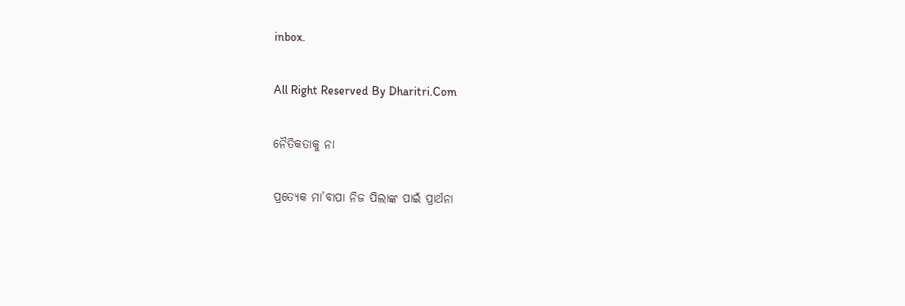inbox.

All Right Reserved By Dharitri.Com

ନୈତିକତାକୁ ନା

ପ୍ରତ୍ୟେକ ମା’ବାପା ନିଜ ପିଲାଙ୍କ ପାଇଁ ପ୍ରାର୍ଥନା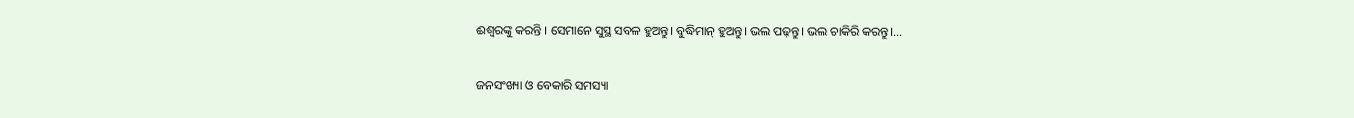ଈଶ୍ୱରଙ୍କୁ କରନ୍ତି । ସେମାନେ ସୁସ୍ଥ ସବଳ ହୁଅନ୍ତୁ। ବୁଦ୍ଧିମାନ୍‌ ହୁଅନ୍ତୁ। ଭଲ ପଢ଼ନ୍ତୁ। ଭଲ ଚାକିରି କରନ୍ତୁ।…

ଜନସଂଖ୍ୟା ଓ ବେକାରି ସମସ୍ୟା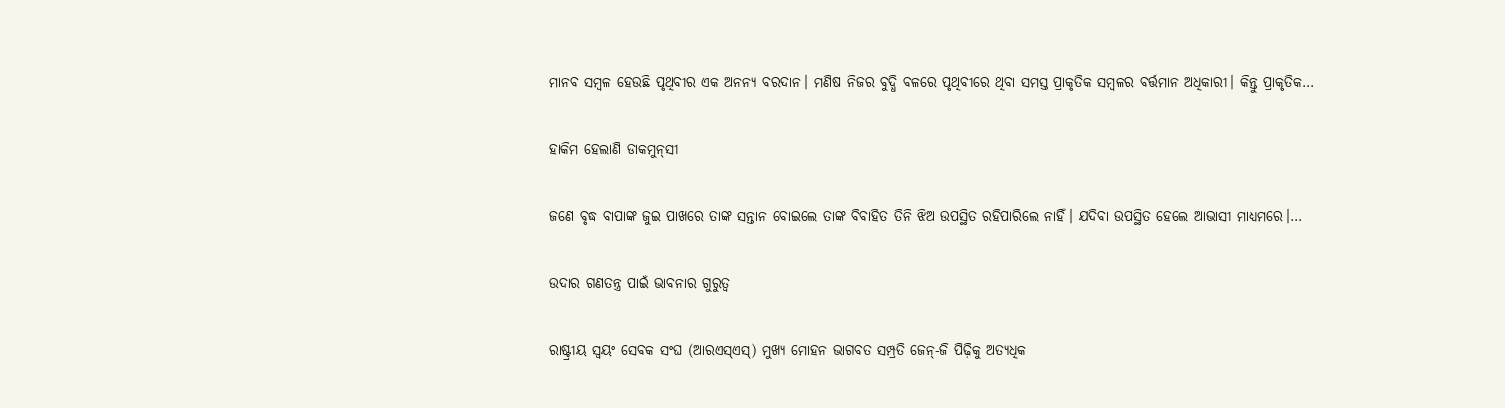ମାନବ ସମ୍ବଳ ହେଉଛି ପୃଥିବୀର ଏକ ଅନନ୍ୟ ବରଦାନ। ମଣିଷ ନିଜର ବୁଦ୍ଧି ବଳରେ ପୃଥିବୀରେ ଥିବା ସମସ୍ତ ପ୍ରାକୃତିକ ସମ୍ବଳର ବର୍ତ୍ତମାନ ଅଧିକାରୀ। କିନ୍ତୁ ପ୍ରାକୃତିକ…

ହାକିମ ହେଲାଣି ଡାକମୁନ୍‌ସୀ

ଜଣେ ବୃଦ୍ଧ ବାପାଙ୍କ ଜୁଇ ପାଖରେ ତାଙ୍କ ସନ୍ତାନ ବୋଇଲେ ତାଙ୍କ ବିବାହିତ ତିନି ଝିଅ ଉପସ୍ଥିତ ରହିପାରିଲେ ନାହିଁ। ଯଦିବା ଉପସ୍ଥିତ ହେଲେ ଆଭାସୀ ମାଧ୍ୟମରେ।…

ଉଦାର ଗଣତନ୍ତ୍ର ପାଇଁ ଭାବନାର ଗୁରୁତ୍ୱ

ରାଷ୍ଟ୍ରୀୟ ସ୍ବୟଂ ସେବକ ସଂଘ (ଆରଏସ୍‌ଏସ୍‌) ମୁଖ୍ୟ ମୋହନ ଭାଗବତ ସମ୍ପ୍ରତି ଜେନ୍‌-ଜି ପିଢ଼ିକୁ ଅତ୍ୟଧିକ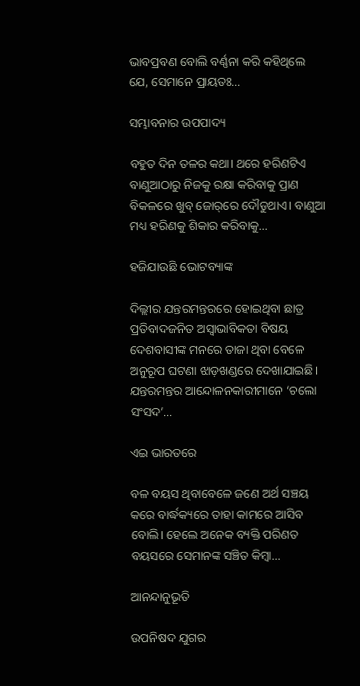ଭାବପ୍ରବଣ ବୋଲି ବର୍ଣ୍ଣନା କରି କହିଥିଲେ ଯେ, ସେମାନେ ପ୍ରାୟତଃ…

ସମ୍ଭାବନାର ଉପପାଦ୍ୟ

ବହୁତ ଦିନ ତଳର କଥା। ଥରେ ହରିଣଟିଏ ବାଣୁଆଠାରୁ ନିଜକୁ ରକ୍ଷା କରିବାକୁ ପ୍ରାଣ ବିକଳରେ ଖୁବ୍‌ ଜୋର୍‌ରେ ଦୌଡୁଥାଏ। ବାଣୁଆ ମଧ୍ୟ ହରିଣକୁ ଶିକାର କରିବାକୁ…

ହଜିଯାଉଛି ଭୋଟବ୍ୟାଙ୍କ

ଦିଲ୍ଲୀର ଯନ୍ତରମନ୍ତରରେ ହୋଇଥିବା ଛାତ୍ର ପ୍ରତିବାଦଜନିତ ଅସ୍ବାଭାବିକତା ବିଷୟ ଦେଶବାସୀଙ୍କ ମନରେ ତାଜା ଥିବା ବେଳେ ଅନୁରୂପ ଘଟଣା ଝାଡ଼ଖଣ୍ଡରେ ଦେଖାଯାଇଛି। ଯନ୍ତରମନ୍ତର ଆନ୍ଦୋଳନକାରୀମାନେ ‘ଚଲୋ ସଂସଦ’…

ଏଇ ଭାରତରେ

ବଳ ବୟସ ଥିବାବେଳେ ଜଣେ ଅର୍ଥ ସଞ୍ଚୟ କରେ ବାର୍ଦ୍ଧକ୍ୟରେ ତାହା କାମରେ ଆସିବ ବୋଲି। ହେଲେ ଅନେକ ବ୍ୟକ୍ତି ପରିଣତ ବୟସରେ ସେମାନଙ୍କ ସଞ୍ଚିତ କିମ୍ବା…

ଆନନ୍ଦାନୁଭୂତି

ଉପନିଷଦ ଯୁଗର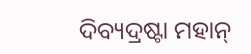ଦିବ୍ୟଦ୍ରଷ୍ଟା ମହାନ୍‌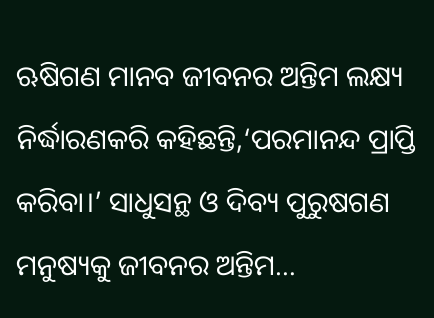ଋଷିଗଣ ମାନବ ଜୀବନର ଅନ୍ତିମ ଲକ୍ଷ୍ୟ ନିର୍ଦ୍ଧାରଣକରି କହିଛନ୍ତି,‘ପରମାନନ୍ଦ ପ୍ରାପ୍ତି କରିବା।’ ସାଧୁସନ୍ଥ ଓ ଦିବ୍ୟ ପୁରୁଷଗଣ ମନୁଷ୍ୟକୁ ଜୀବନର ଅନ୍ତିମ…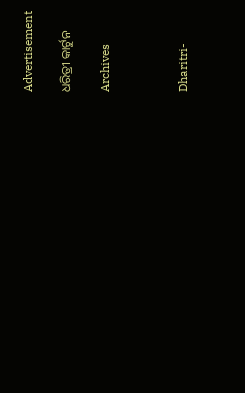Advertisement

ଧରିତ୍ରୀ କାର୍ଟୁନ

Archives



Dharitri-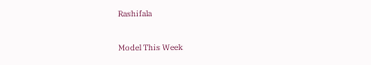Rashifala

Model This Week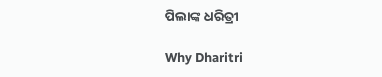ପିଲାଙ୍କ ଧରିତ୍ରୀ

Why Dharitri